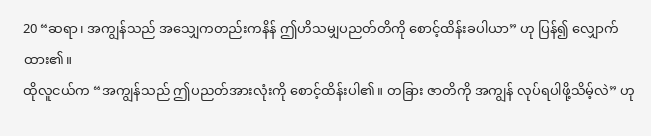20 “ဆရာ၊ အကျွန်သည် အသျှေကတည်းကနိန် ဤဟိသမျှပညတ်တိကို စောင့်ထိန်းခပါယာ” ဟု ပြန်၍ လျှောက်ထား၏။
ထိုလူငယ်က “အကျွန်သည် ဤပညတ်အားလုံးကို စောင့်ထိန်းပါ၏။ တခြား ဇာတိကို အကျွန် လုပ်ရပါဖို့သိမ့်လဲ” ဟု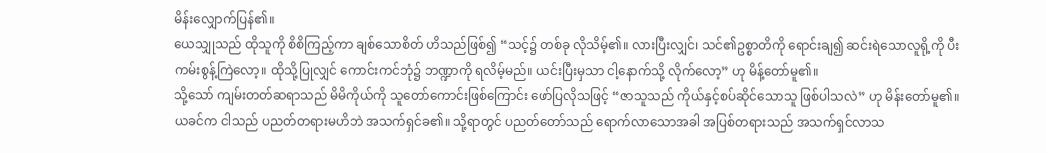မိန်းလျှောက်ပြန်၏။
ယေသျှုသည် ထိုသူကို စိစိကြည့်ကာ ချစ်သောစိတ် ဟိသည်ဖြစ်၍ “သင့်၌ တစ်ခု လိုသိမ့်၏။ လားပြီးလျှင်၊ သင်၏ဥစ္စာတိကို ရောင်းချ၍ ဆင်းရဲသောလူရို့ကို ပီးကမ်းစွန့်ကြဲလော့။ ထိုသို့ပြုလျှင် ကောင်းကင်ဘုံ၌ ဘဏ္ဍာကို ရလိမ့်မည်။ ယင်းပြီးမှသာ ငါ့နောက်သို့ လိုက်လော့” ဟု မိန့်တော်မူ၏။
သို့သော် ကျမ်းတတ်ဆရာသည် မိမိကိုယ်ကို သူတော်ကောင်းဖြစ်ကြောင်း ဖော်ပြလိုသဖြင့် “ဇာသူသည် ကိုယ်နှင့်စပ်ဆိုင်သောသူ ဖြစ်ပါသလဲ” ဟု မိန်းတော်မူ၏။
ယခင်က ငါသည် ပညတ်တရားမဟိဘဲ အသက်ရှင်ခ၏။ သို့ရာတွင် ပညတ်တော်သည် ရောက်လာသောအခါ အပြစ်တရားသည် အသက်ရှင်လာသ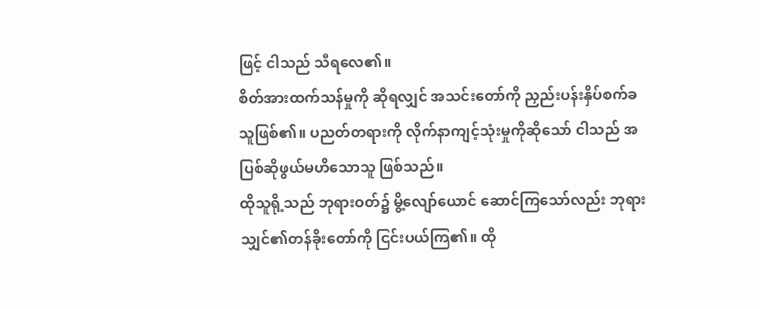ဖြင့် ငါသည် သီရလေ၏။
စိတ်အားထက်သန်မှုကို ဆိုရလျှင် အသင်းတော်ကို ညှည်းပန်းနှိပ်စက်ခသူဖြစ်၏။ ပညတ်တရားကို လိုက်နာကျင့်သုံးမှုကိုဆိုသော် ငါသည် အပြစ်ဆိုဖွယ်မဟိသောသူ ဖြစ်သည်။
ထိုသူရို့သည် ဘုရားဝတ်၌ မွိ့လျော်ယောင် ဆောင်ကြသော်လည်း ဘုရားသျှင်၏တန်ခိုးတော်ကို ငြင်းပယ်ကြ၏။ ထို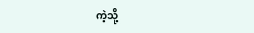ကဲ့သို့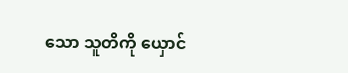သော သူတိကို ယှောင်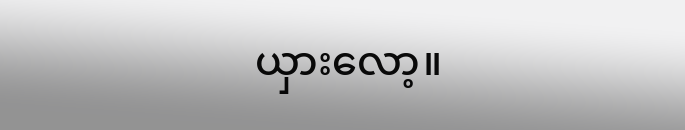ယှားလော့။